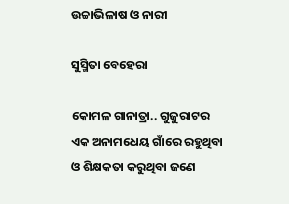ଉଚ୍ଚାଭିଳାଷ ଓ ନାରୀ

ସୁସ୍ମିତା ବେହେରା

କୋମଳ ଗାନାତ୍ରା.. ଗୁଜୁରାଟର ଏକ ଅନାମଧେୟ ଗାଁରେ ରହୁଥିବା ଓ ଶିକ୍ଷକତା କରୁଥିବା ଜଣେ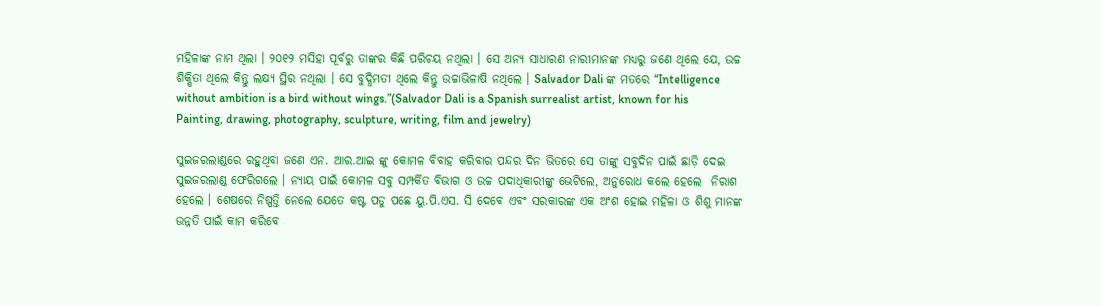ମହିଳାଙ୍କ ନାମ ଥିଲା । ୨୦୧୨ ମସିହା ପୂର୍ବରୁ ତାଙ୍କର କିଛି ପରିଚୟ ନଥିଲା । ସେ ଅନ୍ୟ ସାଧାରଣ ନାରୀମାନଙ୍କ ମଧ୍ୟରୁ ଜଣେ ଥିଲେ ଯେ, ଉଚ୍ଚ ଶିକ୍ଷିତା ଥିଲେ କିନ୍ତୁ ଲକ୍ଷ୍ୟ ସ୍ଥିର ନଥିଲା । ସେ ବୁଦ୍ଧିମତୀ ଥିଲେ କିନ୍ତୁ ଉଚ୍ଚାଭିଳାଷି ନଥିଲେ । Salvador Dali ଙ୍କ ମତରେ “Intelligence without ambition is a bird without wings.”(Salvador Dali is a Spanish surrealist artist, known for his Painting, drawing, photography, sculpture, writing, film and jewelry)

ସୁଇଜରଲାଣ୍ଡରେ ରହୁଥିବା ଜଣେ ଏନ. ଆର.ଆଇ ଙ୍କୁ କୋମଳ ବିବାହ କରିବାର ପନ୍ଦର ଦିନ ଭିତରେ ସେ ତାଙ୍କୁ ସବୁଦିନ ପାଇଁ ଛାଡ଼ି ଦେଇ ସୁଇଜରଲାଣ୍ଡ ଫେରିଗଲେ । ନ୍ୟାୟ ପାଇଁ କୋମଳ ସବୁ ସମ୍ପର୍କିତ ବିଭାଗ ଓ ଉଚ୍ଚ ପଦାଧିକାରୀଙ୍କୁ ଭେଟିଲେ, ଅନୁରୋଧ କଲେ ହେଲେ  ନିରାଶ ହେଲେ । ଶେଷରେ ନିଷ୍ପତ୍ତି ନେଲେ ଯେତେ କଷ୍ଟ ପଡୁ ପଛେ ୟୁ.ପି.ଏସ. ସି ଦେବେ ଏବଂ ସରକାରଙ୍କ ଏକ ଅଂଶ ହୋଇ ମହିଳା ଓ ଶିଶୁ ମାନଙ୍କ ଉନ୍ନତି ପାଇଁ କାମ କରିବେ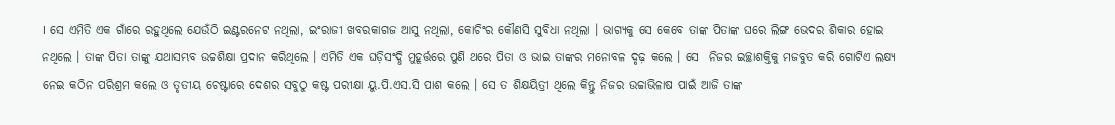। ସେ ଏମିତି ଏକ ଗାଁରେ ରହୁଥିଲେ ଯେଉଁଠି ଇଣ୍ଟରନେଟ ନଥିଲା, ଇଂରାଜୀ ଖବରକାଗଜ ଆସୁ ନଥିଲା, କୋଚିଂର କୌଣସି ସୁବିଧା ନଥିଲା । ଭାଗ୍ୟକୁ ସେ କେବେ ତାଙ୍କ ପିତାଙ୍କ ଘରେ ଲିଙ୍ଗ ଭେଦର ଶିକାର ହୋଇ ନଥିଲେ । ତାଙ୍କ ପିତା ତାଙ୍କୁ ଯଥାସମ୍ଭବ ଉଚ୍ଚଶିକ୍ଷା ପ୍ରଦାନ କରିଥିଲେ । ଏମିତି ଏକ ଘଡ଼ିସଂଦ୍ଧି ମୁହୂର୍ତ୍ତରେ ପୁଣି ଥରେ ପିତା ଓ ଭାଇ ତାଙ୍କର ମନୋବଳ ଦୃଢ଼ କଲେ । ସେ  ନିଜର ଇଚ୍ଛାଶକ୍ତିକୁ ମଜବୁତ କରି ଗୋଟିଏ ଲକ୍ଷ୍ୟ ନେଇ କଠିନ ପରିଶ୍ରମ କଲେ ଓ ତୃତୀୟ ଚେଷ୍ଟାରେ ଦେଶର ସବୁଠୁ କଷ୍ଟ ପରୀକ୍ଷା ୟୁ.ପି.ଏସ.ସି ପାଶ କଲେ । ସେ ତ ଶିକ୍ଷୟିତ୍ରୀ ଥିଲେ କିନ୍ତୁ ନିଜର ଉଚ୍ଚାଭିଳାଷ ପାଇଁ ଆଜି ତାଙ୍କ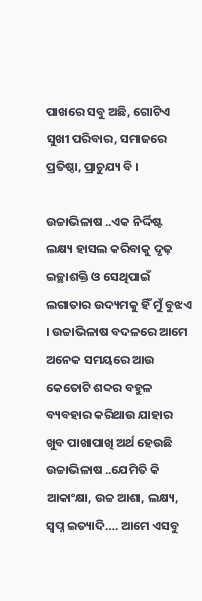ପାଖରେ ସବୁ ଅଛି, ଗୋଟିଏ ସୁଖୀ ପରିବାର, ସମାଜରେ ପ୍ରତିଷ୍ଠା, ପ୍ରାଚୁଯ୍ୟ ବି ।

ଉଚ୍ଚାଭିଳାଷ ..ଏକ ନିର୍ଦ୍ଦିଷ୍ଟ ଲକ୍ଷ୍ୟ ହାସଲ କରିବାକୁ ଦୃଢ଼ ଇଚ୍ଛାଶକ୍ତି ଓ ସେଥିପାଇଁ ଲଗାତାର ଉଦ୍ୟମକୁ ହିଁ ମୁଁ ବୁଝଏ । ଉଚ୍ଚାଭିଳାଷ ବଦଳରେ ଆମେ ଅନେକ ସମୟରେ ଆଉ କେତୋଟି ଶବ୍ଦର ବହୁଳ ବ୍ୟବହାର କରିଥାଉ ଯାହାର ଖୁବ ପାଖାପାଖି ଅର୍ଥ ହେଉଛି ଉଚ୍ଚାଭିଳାଷ ..ଯେମିତି କି ଆକାଂକ୍ଷା, ଉଚ୍ଚ ଆଶା, ଲକ୍ଷ୍ୟ, ସ୍ଵପ୍ନ ଇତ୍ୟାଦି…. ଆମେ ଏସବୁ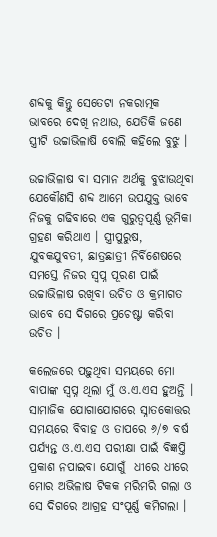ଶବ୍ଦକୁ କିନ୍ତୁ ସେତେଟା ନକରାତ୍ମକ ଭାବରେ ଦେଖି ନଥାଉ, ଯେତିକି ଜଣେ ସ୍ତ୍ରୀଟି ଉଚ୍ଚାଭିଳାଷି ବୋଲି କହିଲେ ବୁଝୁ ।

ଉଚ୍ଚାଭିଳାଷ ବା ସମାନ ଅର୍ଥକୁ ବୁଝାଉଥିବା ଯେକୌଣସି ଶବ୍ଦ ଆମେ ଉପଯୁକ୍ତ ଭାବେ ନିଜକୁ ଗଢିବାରେ ଏକ ଗୁରୁତ୍ୱପୂର୍ଣ୍ଣ ଭୂମିକା ଗ୍ରହଣ କରିଥାଏ । ସ୍ତ୍ରୀପୁରୁଷ, ଯୁବକଯୁବତୀ, ଛାତ୍ରଛାତ୍ରୀ ନିର୍ବିଶେଷରେ ସମସ୍ତେ ନିଜର ସ୍ଵପ୍ନ ପୂରଣ ପାଇଁ ଉଚ୍ଚାଭିଳାଷ ରଖିବା ଉଚିତ ଓ କ୍ରମାଗତ ଭାବେ ସେ ଦିଗରେ ପ୍ରଚେଷ୍ଟା କରିବା ଉଚିତ ।

କଲେଜରେ ପଢ଼ୁଥିବା ସମୟରେ ମୋ ବାପାଙ୍କ ସ୍ଵପ୍ନ ଥିଲା ମୁଁ ଓ.ଏ.ଏସ ହୁଅନ୍ତି । ସାମାଜିକ ଯୋଗାଯୋଗରେ ସ୍ନାତକୋତ୍ତର ସମୟରେ ବିବାହ ଓ ତାପରେ ୬/୭ ବର୍ଷ ପର୍ଯ୍ୟନ୍ତ ଓ.ଏ.ଏସ ପରୀକ୍ଷା ପାଇଁ ବିଜ୍ଞପ୍ତି ପ୍ରକାଶ ନପାଇବା ଯୋଗୁଁ  ଧୀରେ ଧୀରେ ମୋର ଅଭିଳାଷ ଟିକକ ମରିମରି ଗଲା ଓ ସେ ଦିଗରେ ଆଗ୍ରହ ସଂପୂର୍ଣ୍ଣ କମିଗଲା ।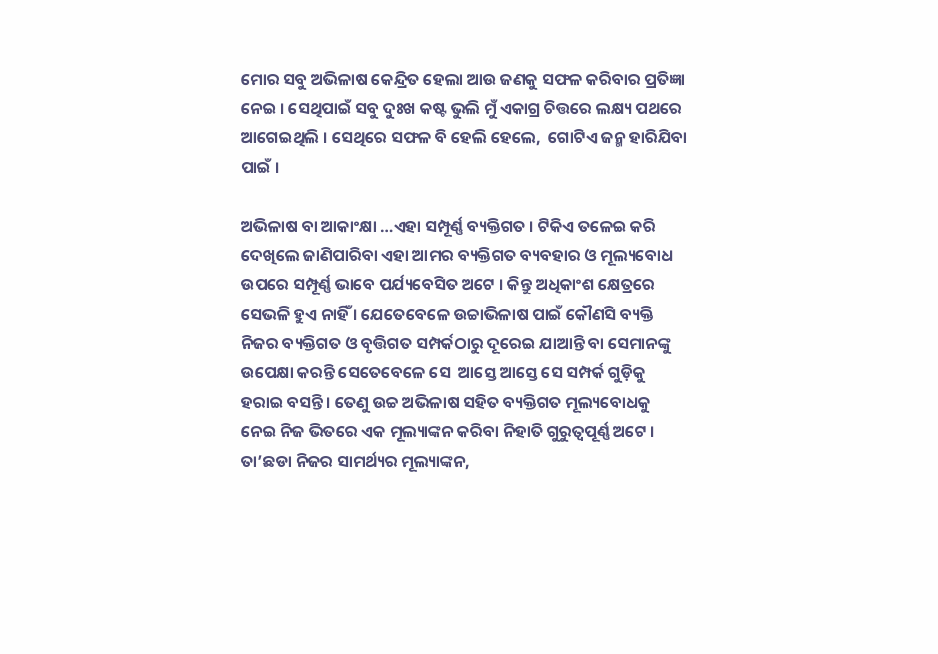ମୋର ସବୁ ଅଭିଳାଷ କେନ୍ଦ୍ରିତ ହେଲା ଆଉ ଜଣକୁ ସଫଳ କରିବାର ପ୍ରତିଜ୍ଞା ନେଇ । ସେଥିପାଇଁ ସବୁ ଦୁଃଖ କଷ୍ଟ ଭୁଲି ମୁଁ ଏକାଗ୍ର ଚିତ୍ତରେ ଲକ୍ଷ୍ୟ ପଥରେ ଆଗେଇଥିଲି । ସେଥିରେ ସଫଳ ବି ହେଲି ହେଲେ,  ଗୋଟିଏ ଜନ୍ମ ହାରିଯିବା ପାଇଁ ।

ଅଭିଳାଷ ବା ଆକାଂକ୍ଷା …ଏହା ସମ୍ପୂର୍ଣ୍ଣ ବ୍ୟକ୍ତିଗତ । ଟିକିଏ ତଳେଇ କରି ଦେଖିଲେ ଜାଣିପାରିବା ଏହା ଆମର ବ୍ୟକ୍ତିଗତ ବ୍ୟବହାର ଓ ମୂଲ୍ୟବୋଧ ଉପରେ ସମ୍ପୂର୍ଣ୍ଣ ଭାବେ ପର୍ଯ୍ୟବେସିତ ଅଟେ । କିନ୍ତୁ ଅଧିକାଂଶ କ୍ଷେତ୍ରରେ ସେଭଳି ହୁଏ ନାହିଁ । ଯେତେବେଳେ ଉଚ୍ଚାଭିଳାଷ ପାଇଁ କୌଣସି ବ୍ୟକ୍ତି ନିଜର ବ୍ୟକ୍ତିଗତ ଓ ବୃତ୍ତିଗତ ସମ୍ପର୍କଠାରୁ ଦୂରେଇ ଯାଆନ୍ତି ବା ସେମାନଙ୍କୁ ଉପେକ୍ଷା କରନ୍ତି ସେତେବେଳେ ସେ  ଆସ୍ତେ ଆସ୍ତେ ସେ ସମ୍ପର୍କ ଗୁଡ଼ିକୁ ହରାଇ ବସନ୍ତି । ତେଣୁ ଉଚ୍ଚ ଅଭିଳାଷ ସହିତ ବ୍ୟକ୍ତିଗତ ମୂଲ୍ୟବୋଧକୁ ନେଇ ନିଜ ଭିତରେ ଏକ ମୂଲ୍ୟାଙ୍କନ କରିବା ନିହାତି ଗୁରୁତ୍ୱପୂର୍ଣ୍ଣ ଅଟେ । ତା’ଛଡା ନିଜର ସାମର୍ଥ୍ୟର ମୂଲ୍ୟାଙ୍କନ,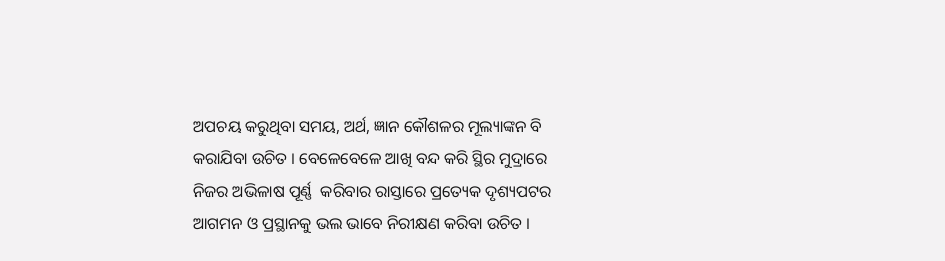ଅପଚୟ କରୁଥିବା ସମୟ, ଅର୍ଥ, ଜ୍ଞାନ କୌଶଳର ମୂଲ୍ୟାଙ୍କନ ବି କରାଯିବା ଉଚିତ । ବେଳେବେଳେ ଆଖି ବନ୍ଦ କରି ସ୍ଥିର ମୁଦ୍ରାରେ ନିଜର ଅଭିଳାଷ ପୂର୍ଣ୍ଣ  କରିବାର ରାସ୍ତାରେ ପ୍ରତ୍ୟେକ ଦୃଶ୍ୟପଟର ଆଗମନ ଓ ପ୍ରସ୍ଥାନକୁ ଭଲ ଭାବେ ନିରୀକ୍ଷଣ କରିବା ଉଚିତ ।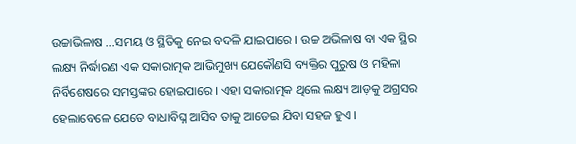ଉଚ୍ଚାଭିଳାଷ …ସମୟ ଓ ସ୍ଥିତିକୁ ନେଇ ବଦଳି ଯାଇପାରେ । ଉଚ୍ଚ ଅଭିଳାଷ ବା ଏକ ସ୍ଥିର ଲକ୍ଷ୍ୟ ନିର୍ଦ୍ଧାରଣ ଏକ ସକାରାତ୍ମକ ଆଭିମୁଖ୍ୟ ଯେକୌଣସି ବ୍ୟକ୍ତିର ପୁରୁଷ ଓ ମହିଳା ନିର୍ବିଶେଷରେ ସମସ୍ତଙ୍କର ହୋଇପାରେ । ଏହା ସକାରାତ୍ମକ ଥିଲେ ଲକ୍ଷ୍ୟ ଆଡ଼କୁ ଅଗ୍ରସର ହେଲାବେଳେ ଯେତେ ବାଧାବିଘ୍ନ ଆସିବ ତାକୁ ଆଡେଇ ଯିବା ସହଜ ହୁଏ ।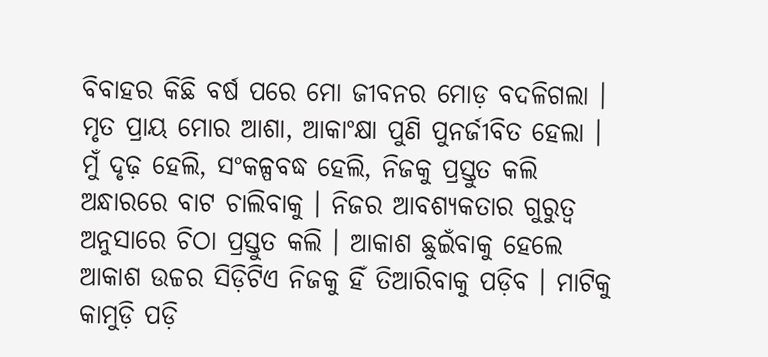ବିବାହର କିଛି ବର୍ଷ ପରେ ମୋ ଜୀବନର ମୋଡ଼ ବଦଳିଗଲା । ମୃତ ପ୍ରାୟ ମୋର ଆଶା, ଆକାଂକ୍ଷା ପୁଣି ପୁନର୍ଜୀବିତ ହେଲା । ମୁଁ ଦୃଢ଼ ହେଲି, ସଂକଳ୍ପବଦ୍ଧ ହେଲି, ନିଜକୁ ପ୍ରସ୍ତୁତ କଲି ଅନ୍ଧାରରେ ବାଟ ଚାଲିବାକୁ । ନିଜର ଆବଶ୍ୟକତାର ଗୁରୁତ୍ୱ ଅନୁସାରେ ଚିଠା ପ୍ରସ୍ତୁତ କଲି । ଆକାଶ ଛୁଇଁବାକୁ ହେଲେ ଆକାଶ ଉଚ୍ଚର ସିଡ଼ିଟିଏ ନିଜକୁ ହିଁ ତିଆରିବାକୁ ପଡ଼ିବ । ମାଟିକୁ କାମୁଡ଼ି ପଡ଼ି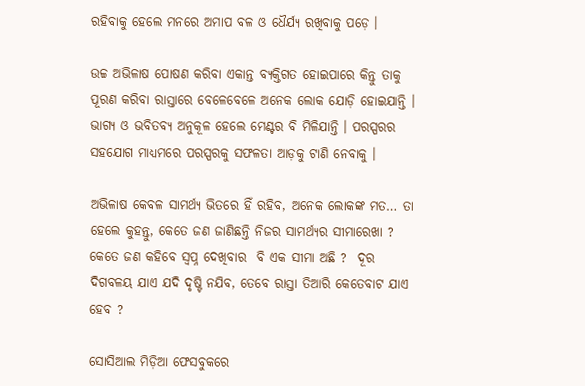ରହିବାକୁ ହେଲେ ମନରେ ଅମାପ ବଳ ଓ ଧୈର୍ଯ୍ୟ ରଖିବାକୁ ପଡ଼େ ।

ଉଚ୍ଚ ଅଭିଳାଷ ପୋଷଣ କରିବା ଏକାନ୍ତ ବ୍ୟକ୍ତିଗତ ହୋଇପାରେ କିନ୍ତୁ ତାକୁ ପୂରଣ କରିବା ରାସ୍ତାରେ ବେଳେବେଳେ ଅନେକ ଲୋକ ଯୋଡ଼ି ହୋଇଯାନ୍ତି । ଭାଗ୍ୟ ଓ ଭବିତବ୍ୟ ଅନୁକୂଳ ହେଲେ ମେଣ୍ଟର ବି ମିଳିଯାନ୍ତି । ପରସ୍ପରର ସହଯୋଗ ମାଧ୍ୟମରେ ପରସ୍ପରକୁ ସଫଳତା ଆଡ଼କୁ ଟାଣି ନେବାକୁ ।

ଅଭିଳାଷ କେବଳ ସାମର୍ଥ୍ୟ ଭିତରେ ହିଁ ରହିବ, ଅନେକ ଲୋକଙ୍କ ମତ… ତା ହେଲେ କୁହନ୍ତୁ, କେତେ ଜଣ ଜାଣିଛନ୍ତି ନିଜର ସାମର୍ଥ୍ୟର ସୀମାରେଖା ? କେତେ ଜଣ କହିବେ ସ୍ଵପ୍ନ ଦେଖିବାର  ବି ଏକ ସୀମା ଅଛି ?  ଦୂର ଦିଗବଳୟ ଯାଏ ଯଦି ଦୃଷ୍ଟି ନଯିବ, ତେବେ ରାସ୍ତା ତିଆରି କେତେବାଟ ଯାଏ ହେବ ?

ସୋସିଆଲ ମିଡ଼ିଆ ଫେସବୁକରେ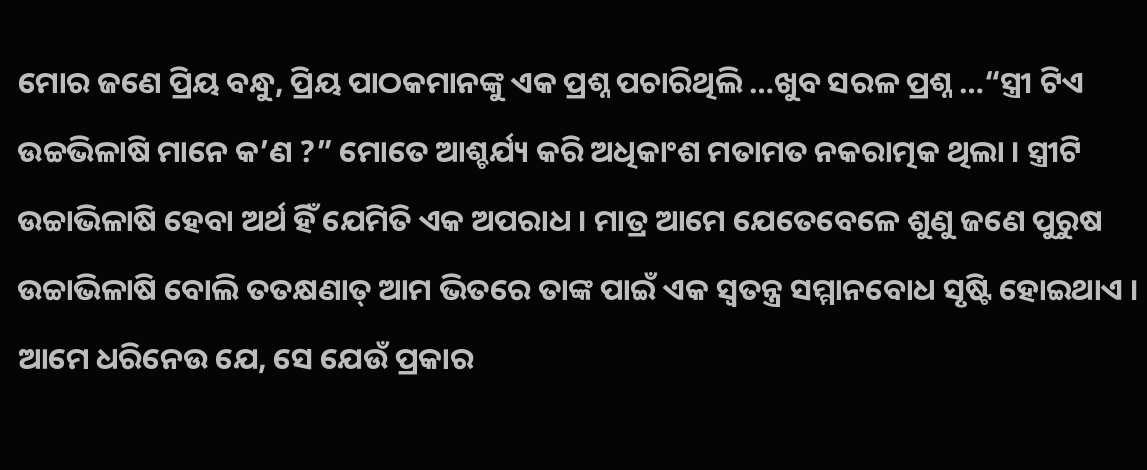ମୋର ଜଣେ ପ୍ରିୟ ବନ୍ଧୁ, ପ୍ରିୟ ପାଠକମାନଙ୍କୁ ଏକ ପ୍ରଶ୍ନ ପଚାରିଥିଲି …ଖୁବ ସରଳ ପ୍ରଶ୍ନ …“ସ୍ତ୍ରୀ ଟିଏ ଉଚ୍ଚଭିଳାଷି ମାନେ କ’ଣ ?” ମୋତେ ଆଶ୍ଚର୍ଯ୍ୟ କରି ଅଧିକାଂଶ ମତାମତ ନକରାତ୍ମକ ଥିଲା । ସ୍ତ୍ରୀଟି ଉଚ୍ଚାଭିଳାଷି ହେବା ଅର୍ଥ ହିଁ ଯେମିତି ଏକ ଅପରାଧ । ମାତ୍ର ଆମେ ଯେତେବେଳେ ଶୁଣୁ ଜଣେ ପୁରୁଷ ଉଚ୍ଚାଭିଳାଷି ବୋଲି ତତକ୍ଷଣାତ୍ ଆମ ଭିତରେ ତାଙ୍କ ପାଇଁ ଏକ ସ୍ୱତନ୍ତ୍ର ସମ୍ମାନବୋଧ ସୃଷ୍ଟି ହୋଇଥାଏ । ଆମେ ଧରିନେଉ ଯେ, ସେ ଯେଉଁ ପ୍ରକାର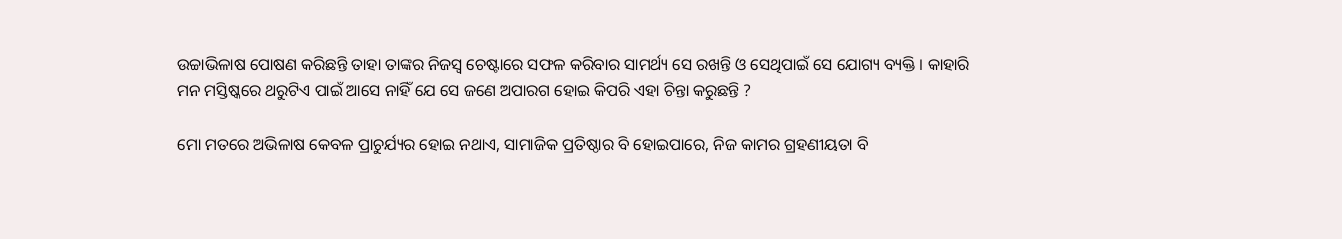ଉଚ୍ଚାଭିଳାଷ ପୋଷଣ କରିଛନ୍ତି ତାହା ତାଙ୍କର ନିଜସ୍ୱ ଚେଷ୍ଟାରେ ସଫଳ କରିବାର ସାମର୍ଥ୍ୟ ସେ ରଖନ୍ତି ଓ ସେଥିପାଇଁ ସେ ଯୋଗ୍ୟ ବ୍ୟକ୍ତି । କାହାରି ମନ ମସ୍ତିଷ୍କରେ ଥରୁଟିଏ ପାଇଁ ଆସେ ନାହିଁ ଯେ ସେ ଜଣେ ଅପାରଗ ହୋଇ କିପରି ଏହା ଚିନ୍ତା କରୁଛନ୍ତି ?

ମୋ ମତରେ ଅଭିଳାଷ କେବଳ ପ୍ରାଚୁର୍ଯ୍ୟର ହୋଇ ନଥାଏ, ସାମାଜିକ ପ୍ରତିଷ୍ଠାର ବି ହୋଇପାରେ, ନିଜ କାମର ଗ୍ରହଣୀୟତା ବି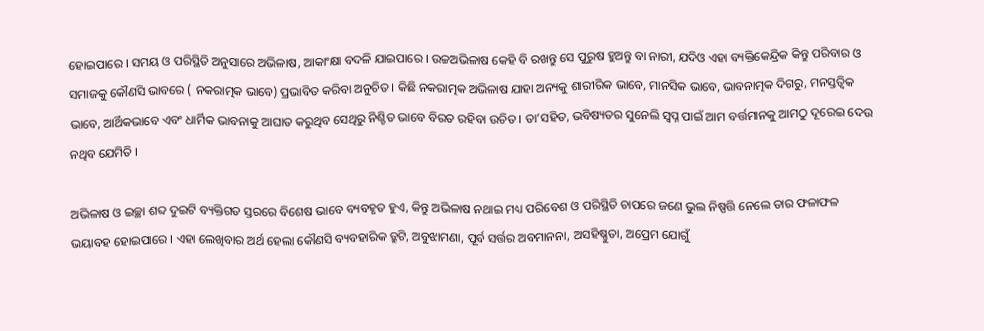ହୋଇପାରେ । ସମୟ ଓ ପରିସ୍ଥିତି ଅନୁସାରେ ଅଭିଳାଷ, ଆକାଂକ୍ଷା ବଦଳି ଯାଇପାରେ । ଉଚ୍ଚଅଭିଳାଷ କେହି ବି ରଖନ୍ତୁ ସେ ପୁରୁଷ ହୁଅନ୍ତୁ ବା ନାରୀ, ଯଦିଓ ଏହା ବ୍ୟକ୍ତିକେନ୍ଦ୍ରିକ କିନ୍ତୁ ପରିବାର ଓ ସମାଜକୁ କୌଣସି ଭାବରେ ( ନକରାତ୍ମକ ଭାବେ) ପ୍ରଭାବିତ କରିବା ଅନୁଚିତ । କିଛି ନକରାତ୍ମକ ଅଭିଳାଷ ଯାହା ଅନ୍ୟକୁ ଶାରୀରିକ ଭାବେ, ମାନସିକ ଭାବେ, ଭାବନାତ୍ମକ ଦିଗରୁ, ମନସ୍ତତ୍ଵିକ ଭାବେ, ଆର୍ଥିକଭାବେ ଏବଂ ଧାର୍ମିକ ଭାବନାକୁ ଆଘାତ କରୁଥିବ ସେଥିରୁ ନିଶ୍ଚିତ ଭାବେ ବିରତ ରହିବା ଉଚିତ । ତା’ସହିତ, ଭବିଷ୍ୟତର ସୁନେଲି ସ୍ଵପ୍ନ ପାଇଁ ଆମ ବର୍ତ୍ତମାନକୁ ଆମଠୁ ଦୂରେଇ ଦେଉ ନଥିବ ଯେମିତି ।

ଅଭିଳାଷ ଓ ଇଚ୍ଛା ଶବ୍ଦ ଦୁଇଟି ବ୍ୟକ୍ତିଗତ ସ୍ତରରେ ବିଶେଷ ଭାବେ ବ୍ୟବହୃତ ହୁଏ, କିନ୍ତୁ ଅଭିଳାଷ ନଥାଇ ମଧ୍ୟ ପରିବେଶ ଓ ପରିସ୍ଥିତି ଚାପରେ ଜଣେ ଭୁଲ ନିଷ୍ପତ୍ତି ନେଲେ ତାର ଫଳାଫଳ ଭୟାବହ ହୋଇପାରେ । ଏହା ଲେଖିବାର ଅର୍ଥ ହେଲା କୌଣସି ବ୍ୟବହାରିକ ତ୍ରୁଟି, ଅବୁଝାମଣା, ପୂର୍ବ ସର୍ତ୍ତର ଅବମାନନା, ଅସହିଷ୍ଣୁତା, ଅପ୍ରେମ ଯୋଗୁଁ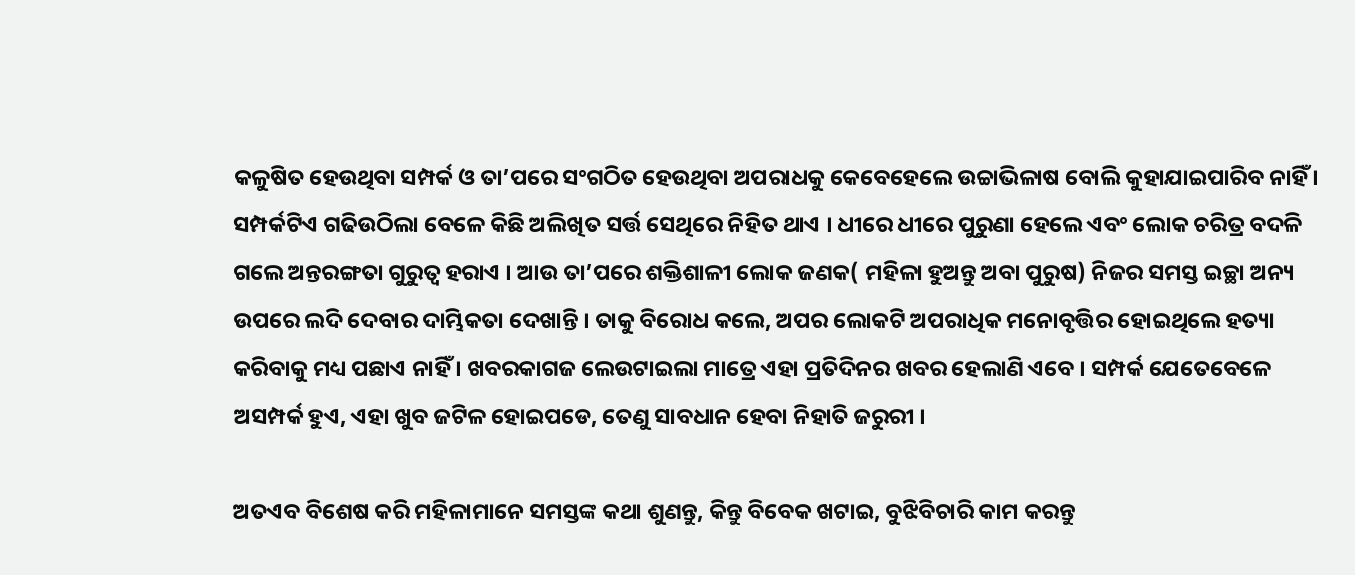କଳୁଷିତ ହେଉଥିବା ସମ୍ପର୍କ ଓ ତା’ପରେ ସଂଗଠିତ ହେଉଥିବା ଅପରାଧକୁ କେବେହେଲେ ଉଚ୍ଚାଭିଳାଷ ବୋଲି କୁହାଯାଇପାରିବ ନାହିଁ । ସମ୍ପର୍କଟିଏ ଗଢିଉଠିଲା ବେଳେ କିଛି ଅଲିଖିତ ସର୍ତ୍ତ ସେଥିରେ ନିହିତ ଥାଏ । ଧୀରେ ଧୀରେ ପୁରୁଣା ହେଲେ ଏବଂ ଲୋକ ଚରିତ୍ର ବଦଳି ଗଲେ ଅନ୍ତରଙ୍ଗତା ଗୁରୁତ୍ୱ ହରାଏ । ଆଉ ତା’ପରେ ଶକ୍ତିଶାଳୀ ଲୋକ ଜଣକ( ମହିଳା ହୁଅନ୍ତୁ ଅବା ପୁରୁଷ) ନିଜର ସମସ୍ତ ଇଚ୍ଛା ଅନ୍ୟ ଉପରେ ଲଦି ଦେବାର ଦାମ୍ଭିକତା ଦେଖାନ୍ତି । ତାକୁ ବିରୋଧ କଲେ, ଅପର ଲୋକଟି ଅପରାଧିକ ମନୋବୃତ୍ତିର ହୋଇଥିଲେ ହତ୍ୟା କରିବାକୁ ମଧ୍ୟ ପଛାଏ ନାହିଁ । ଖବରକାଗଜ ଲେଉଟାଇଲା ମାତ୍ରେ ଏହା ପ୍ରତିଦିନର ଖବର ହେଲାଣି ଏବେ । ସମ୍ପର୍କ ଯେତେବେଳେ ଅସମ୍ପର୍କ ହୁଏ, ଏହା ଖୁବ ଜଟିଳ ହୋଇପଡେ, ତେଣୁ ସାବଧାନ ହେବା ନିହାତି ଜରୁରୀ ।

ଅତଏବ ବିଶେଷ କରି ମହିଳାମାନେ ସମସ୍ତଙ୍କ କଥା ଶୁଣନ୍ତୁ, କିନ୍ତୁ ବିବେକ ଖଟାଇ, ବୁଝିବିଚାରି କାମ କରନ୍ତୁ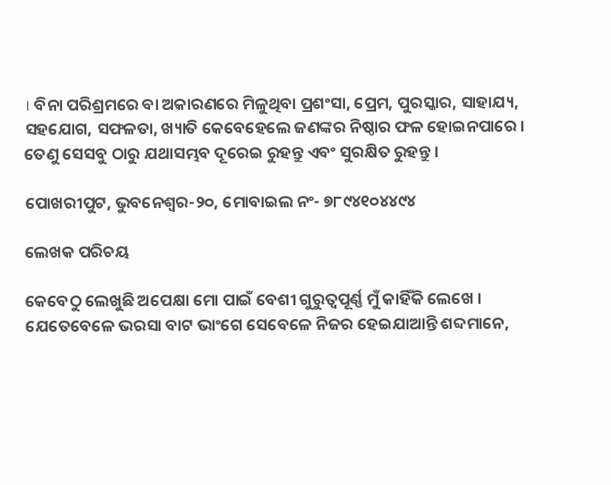। ବିନା ପରିଶ୍ରମରେ ବା ଅକାରଣରେ ମିଳୁଥିବା ପ୍ରଶଂସା, ପ୍ରେମ, ପୁରସ୍କାର, ସାହାଯ୍ୟ, ସହଯୋଗ, ସଫଳତା, ଖ୍ୟାତି କେବେହେଲେ ଜଣଙ୍କର ନିଷ୍ଠାର ଫଳ ହୋଇନପାରେ । ତେଣୁ ସେସବୁ ଠାରୁ ଯଥାସମ୍ଭବ ଦୂରେଇ ରୁହନ୍ତୁ ଏବଂ ସୁରକ୍ଷିତ ରୁହନ୍ତୁ ।

ପୋଖରୀପୁଟ, ଭୁବନେଶ୍ୱର-୨୦, ମୋବାଇଲ ନଂ- ୭୮୯୪୧୦୪୪୯୪

ଲେଖକ ପରିଚୟ

କେବେଠୁ ଲେଖୁଛି ଅପେକ୍ଷା ମୋ ପାଇଁ ବେଶୀ ଗୁରୁତ୍ୱପୂର୍ଣ୍ଣ ମୁଁ କାହିଁକି ଲେଖେ । ଯେତେବେଳେ ଭରସା ବାଟ ଭାଂଗେ ସେବେଳେ ନିଜର ହେଇଯାଆନ୍ତି ଶବ୍ଦମାନେ,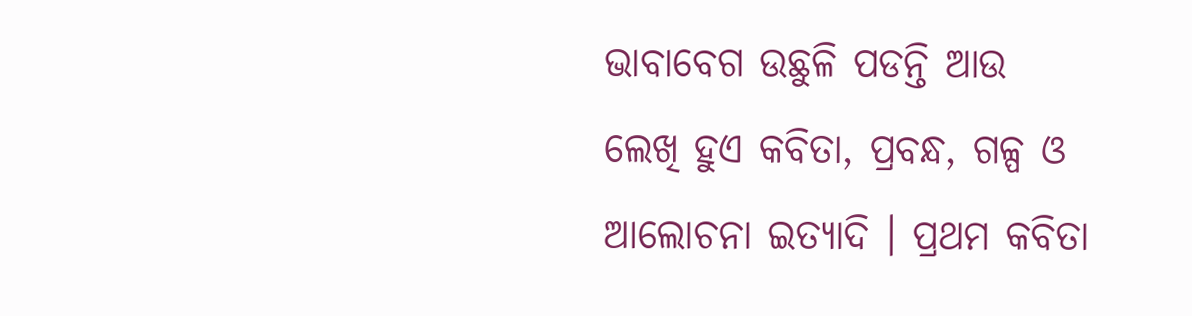ଭାବାବେଗ ଉଛୁଳି ପଡନ୍ତି ଆଉ ଲେଖି ହୁଏ କବିତା, ପ୍ରବନ୍ଧ, ଗଳ୍ପ ଓ ଆଲୋଚନା ଇତ୍ୟାଦି । ପ୍ରଥମ କବିତା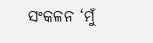ସଂକଳନ ‘ମୁଁ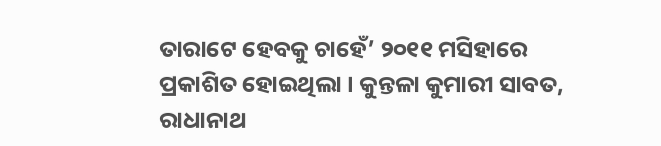ତାରାଟେ ହେବକୁ ଚାହେଁ’ ୨୦୧୧ ମସିହାରେ ପ୍ରକାଶିତ ହୋଇଥିଲା । କୁନ୍ତଳା କୁମାରୀ ସାବତ, ରାଧାନାଥ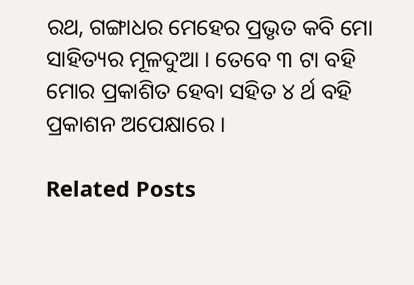ରଥ, ଗଙ୍ଗାଧର ମେହେର ପ୍ରଭୃତ କବି ମୋ ସାହିତ୍ୟର ମୂଳଦୁଆ । ତେବେ ୩ ଟା ବହି ମୋର ପ୍ରକାଶିତ ହେବା ସହିତ ୪ ର୍ଥ ବହି ପ୍ରକାଶନ ଅପେକ୍ଷାରେ ।

Related Posts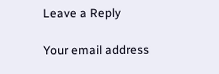Leave a Reply

Your email address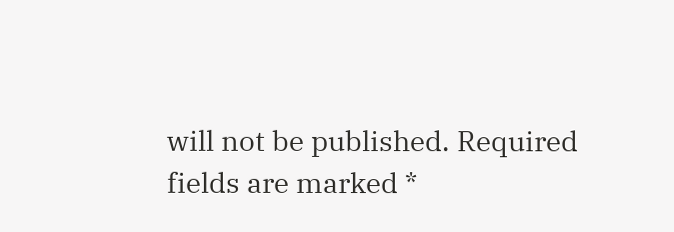will not be published. Required fields are marked *